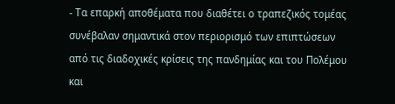- Τα επαρκή αποθέματα που διαθέτει ο τραπεζικός τομέας συνέβαλαν σημαντικά στον περιορισμό των επιπτώσεων από τις διαδοχικές κρίσεις της πανδημίας και του Πολέμου και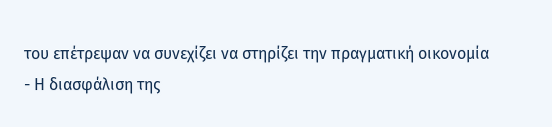του επέτρεψαν να συνεχίζει να στηρίζει την πραγματική οικονομία
- Η διασφάλιση της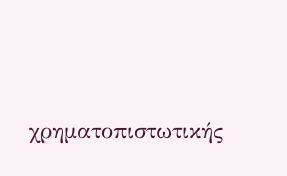χρηματοπιστωτικής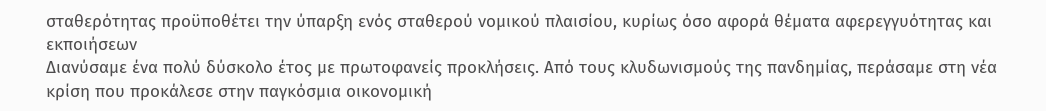σταθερότητας προϋποθέτει την ύπαρξη ενός σταθερού νομικού πλαισίου, κυρίως όσο αφορά θέματα αφερεγγυότητας και εκποιήσεων
Διανύσαμε ένα πολύ δύσκολο έτος με πρωτοφανείς προκλήσεις. Από τους κλυδωνισμούς της πανδημίας, περάσαμε στη νέα κρίση που προκάλεσε στην παγκόσμια οικονομική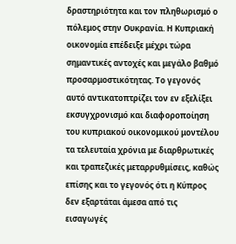δραστηριότητα και τον πληθωρισμό ο πόλεμος στην Ουκρανία. Η Κυπριακή οικονομία επέδειξε μέχρι τώρα σημαντικές αντοχές και μεγάλο βαθμό προσαρμοστικότητας. Το γεγονός αυτό αντικατοπτρίζει τον εν εξελίξει εκσυγχρονισμό και διαφοροποίηση του κυπριακού οικονομικού μοντέλου τα τελευταία χρόνια με διαρθρωτικές και τραπεζικές μεταρρυθμίσεις, καθώς επίσης και το γεγονός ότι η Κύπρος δεν εξαρτάται άμεσα από τις εισαγωγές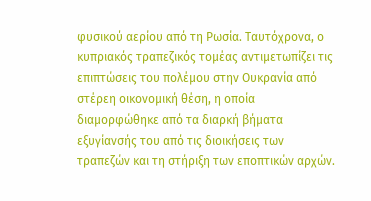φυσικού αερίου από τη Ρωσία. Ταυτόχρονα, ο κυπριακός τραπεζικός τομέας αντιμετωπίζει τις επιπτώσεις του πολέμου στην Ουκρανία από στέρεη οικονομική θέση, η οποία διαμορφώθηκε από τα διαρκή βήματα εξυγίανσής του από τις διοικήσεις των τραπεζών και τη στήριξη των εποπτικών αρχών.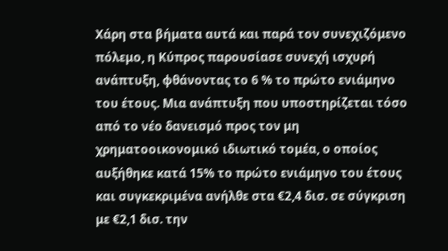Χάρη στα βήματα αυτά και παρά τον συνεχιζόμενο πόλεμο, η Κύπρος παρουσίασε συνεχή ισχυρή ανάπτυξη, φθάνοντας το 6 % το πρώτο ενιάμηνο του έτους. Μια ανάπτυξη που υποστηρίζεται τόσο από το νέο δανεισμό προς τον μη χρηματοοικονομικό ιδιωτικό τομέα, ο οποίος αυξήθηκε κατά 15% το πρώτο ενιάμηνο του έτους και συγκεκριμένα ανήλθε στα €2,4 δισ. σε σύγκριση με €2,1 δισ. την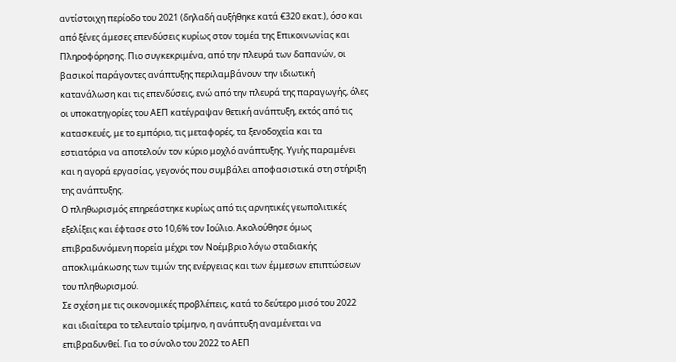αντίστοιχη περίοδο του 2021 (δηλαδή αυξήθηκε κατά €320 εκατ.), όσο και από ξένες άμεσες επενδύσεις κυρίως στον τομέα της Επικοινωνίας και Πληροφόρησης. Πιο συγκεκριμένα, από την πλευρά των δαπανών, οι βασικοί παράγοντες ανάπτυξης περιλαμβάνουν την ιδιωτική κατανάλωση και τις επενδύσεις, ενώ από την πλευρά της παραγωγής, όλες οι υποκατηγορίες του ΑΕΠ κατέγραψαν θετική ανάπτυξη, εκτός από τις κατασκευές, με το εμπόριο, τις μεταφορές, τα ξενοδοχεία και τα εστιατόρια να αποτελούν τον κύριο μοχλό ανάπτυξης. Υγιής παραμένει και η αγορά εργασίας, γεγονός που συμβάλει αποφασιστικά στη στήριξη της ανάπτυξης.
Ο πληθωρισμός επηρεάστηκε κυρίως από τις αρνητικές γεωπολιτικές εξελίξεις και έφτασε στο 10,6% τον Ιούλιο. Ακολούθησε όμως επιβραδυνόμενη πορεία μέχρι τον Νοέμβριο λόγω σταδιακής αποκλιμάκωσης των τιμών της ενέργειας και των έμμεσων επιπτώσεων του πληθωρισμού.
Σε σχέση με τις οικονομικές προβλέπεις, κατά το δεύτερο μισό του 2022 και ιδιαίτερα το τελευταίο τρίμηνο, η ανάπτυξη αναμένεται να επιβραδυνθεί. Για το σύνολο του 2022 το ΑΕΠ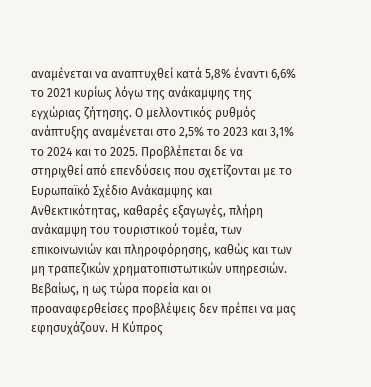αναμένεται να αναπτυχθεί κατά 5,8% έναντι 6,6% το 2021 κυρίως λόγω της ανάκαμψης της εγχώριας ζήτησης. Ο μελλοντικός ρυθμός ανάπτυξης αναμένεται στο 2,5% το 2023 και 3,1% το 2024 και το 2025. Προβλέπεται δε να στηριχθεί από επενδύσεις που σχετίζονται με το Ευρωπαϊκό Σχέδιο Ανάκαμψης και Ανθεκτικότητας, καθαρές εξαγωγές, πλήρη ανάκαμψη του τουριστικού τομέα, των επικοινωνιών και πληροφόρησης, καθώς και των μη τραπεζικών χρηματοπιστωτικών υπηρεσιών.
Βεβαίως, η ως τώρα πορεία και οι προαναφερθείσες προβλέψεις δεν πρέπει να μας εφησυχάζουν. Η Κύπρος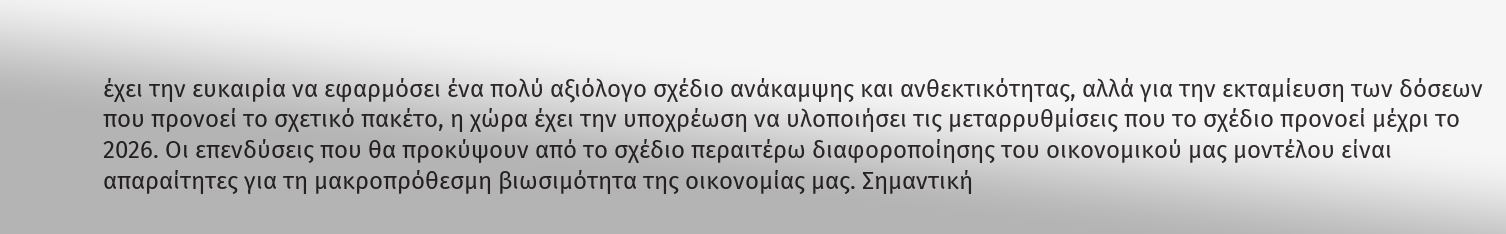έχει την ευκαιρία να εφαρμόσει ένα πολύ αξιόλογο σχέδιο ανάκαμψης και ανθεκτικότητας, αλλά για την εκταμίευση των δόσεων που προνοεί το σχετικό πακέτο, η χώρα έχει την υποχρέωση να υλοποιήσει τις μεταρρυθμίσεις που το σχέδιο προνοεί μέχρι το 2026. Οι επενδύσεις που θα προκύψουν από το σχέδιο περαιτέρω διαφοροποίησης του οικονομικού μας μοντέλου είναι απαραίτητες για τη μακροπρόθεσμη βιωσιμότητα της οικονομίας μας. Σημαντική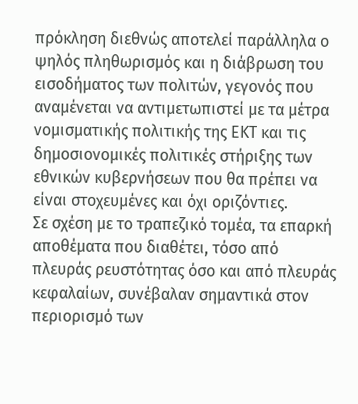πρόκληση διεθνώς αποτελεί παράλληλα ο ψηλός πληθωρισμός και η διάβρωση του εισοδήματος των πολιτών, γεγονός που αναμένεται να αντιμετωπιστεί με τα μέτρα νομισματικής πολιτικής της ΕΚΤ και τις δημοσιονομικές πολιτικές στήριξης των εθνικών κυβερνήσεων που θα πρέπει να είναι στοχευμένες και όχι οριζόντιες.
Σε σχέση με το τραπεζικό τομέα, τα επαρκή αποθέματα που διαθέτει, τόσο από πλευράς ρευστότητας όσο και από πλευράς κεφαλαίων, συνέβαλαν σημαντικά στον περιορισμό των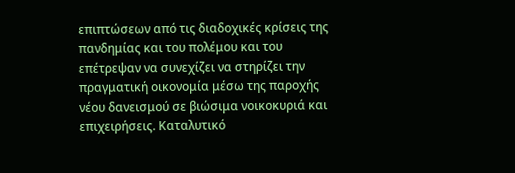επιπτώσεων από τις διαδοχικές κρίσεις της πανδημίας και του πολέμου και του επέτρεψαν να συνεχίζει να στηρίζει την πραγματική οικονομία μέσω της παροχής νέου δανεισμού σε βιώσιμα νοικοκυριά και επιχειρήσεις. Καταλυτικό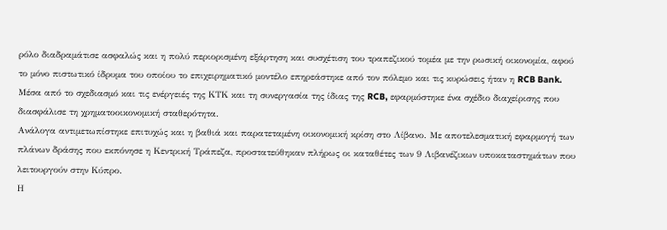ρόλο διαδραμάτισε ασφαλώς και η πολύ περιορισμένη εξάρτηση και συσχέτιση του τραπεζικού τομέα με την ρωσική οικονομία, αφού το μόνο πιστωτικό ίδρυμα του οποίου το επιχειρηματικό μοντέλο επηρεάστηκε από τον πόλεμο και τις κυρώσεις ήταν η RCB Bank. Μέσα από το σχεδιασμό και τις ενέργειές της ΚΤΚ και τη συνεργασία της ίδιας της RCB, εφαρμόστηκε ένα σχέδιο διαχείρισης που διασφάλισε τη χρηματοοικονομική σταθερότητα.
Ανάλογα αντιμετωπίστηκε επιτυχώς και η βαθιά και παρατεταμένη οικονομική κρίση στο Λίβανο. Με αποτελεσματική εφαρμογή των πλάνων δράσης που εκπόνησε η Κεντρική Τράπεζα, προστατεύθηκαν πλήρως οι καταθέτες των 9 Λιβανέζικων υποκαταστημάτων που λειτουργούν στην Κύπρο.
Η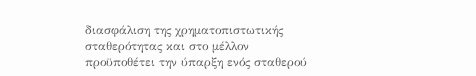διασφάλιση της χρηματοπιστωτικής σταθερότητας και στο μέλλον προϋποθέτει την ύπαρξη ενός σταθερού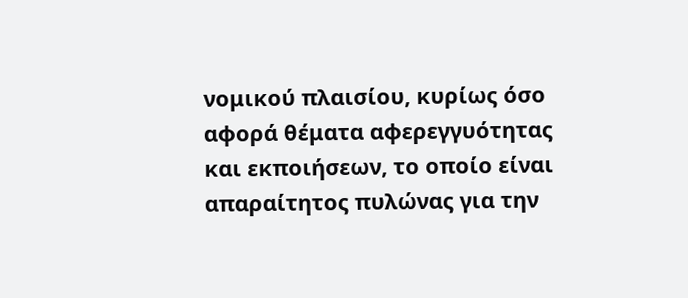νομικού πλαισίου, κυρίως όσο αφορά θέματα αφερεγγυότητας και εκποιήσεων, το οποίο είναι απαραίτητος πυλώνας για την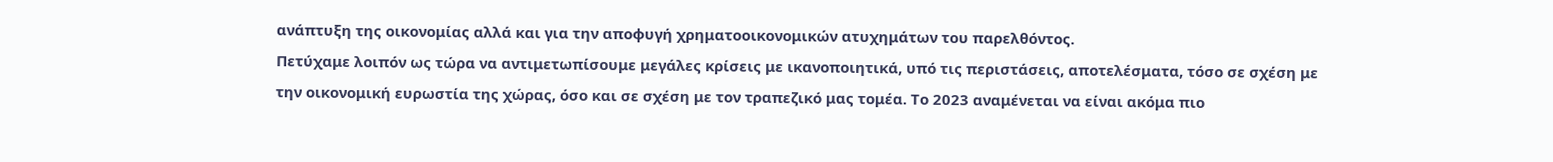ανάπτυξη της οικονομίας αλλά και για την αποφυγή χρηματοοικονομικών ατυχημάτων του παρελθόντος.
Πετύχαμε λοιπόν ως τώρα να αντιμετωπίσουμε μεγάλες κρίσεις με ικανοποιητικά, υπό τις περιστάσεις, αποτελέσματα, τόσο σε σχέση με την οικονομική ευρωστία της χώρας, όσο και σε σχέση με τον τραπεζικό μας τομέα. Το 2023 αναμένεται να είναι ακόμα πιο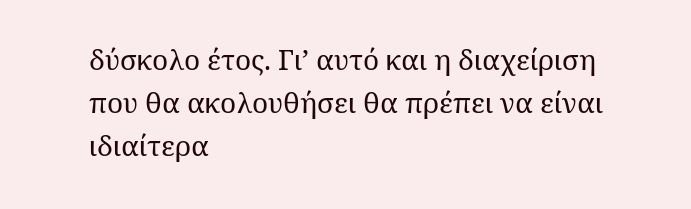δύσκολο έτος. Γι’ αυτό και η διαχείριση που θα ακολουθήσει θα πρέπει να είναι ιδιαίτερα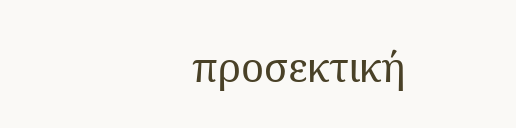προσεκτική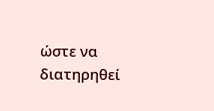ώστε να διατηρηθεί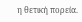η θετική πορεία.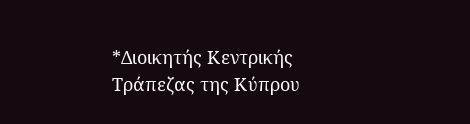*Διοικητής Κεντρικής Τράπεζας της Κύπρου